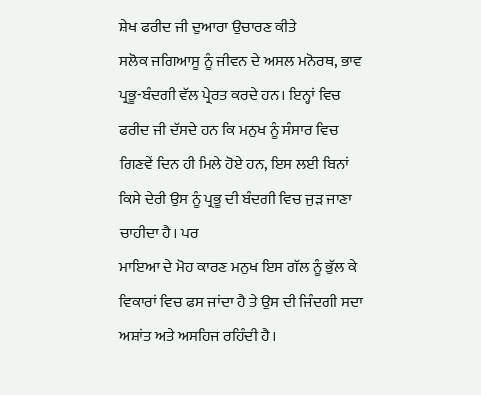ਸ਼ੇਖ ਫਰੀਦ ਜੀ ਦੁਆਰਾ ਉਚਾਰਣ ਕੀਤੇ
ਸਲੋਕ ਜਗਿਆਸੂ ਨੂੰ ਜੀਵਨ ਦੇ ਅਸਲ ਮਨੋਰਥ, ਭਾਵ ਪ੍ਰਭੂ-ਬੰਦਗੀ ਵੱਲ ਪ੍ਰੇਰਤ ਕਰਦੇ ਹਨ। ਇਨ੍ਹਾਂ ਵਿਚ ਫਰੀਦ ਜੀ ਦੱਸਦੇ ਹਨ ਕਿ ਮਨੁਖ ਨੂੰ ਸੰਸਾਰ ਵਿਚ ਗਿਣਵੇਂ ਦਿਨ ਹੀ ਮਿਲੇ ਹੋਏ ਹਨ, ਇਸ ਲਈ ਬਿਨਾਂ ਕਿਸੇ ਦੇਰੀ ਉਸ ਨੂੰ ਪ੍ਰਭੂ ਦੀ ਬੰਦਗੀ ਵਿਚ ਜੁੜ ਜਾਣਾ ਚਾਹੀਦਾ ਹੈ। ਪਰ
ਮਾਇਆ ਦੇ ਮੋਹ ਕਾਰਣ ਮਨੁਖ ਇਸ ਗੱਲ ਨੂੰ ਭੁੱਲ ਕੇ ਵਿਕਾਰਾਂ ਵਿਚ ਫਸ ਜਾਂਦਾ ਹੈ ਤੇ ਉਸ ਦੀ ਜਿੰਦਗੀ ਸਦਾ ਅਸ਼ਾਂਤ ਅਤੇ ਅਸਹਿਜ ਰਹਿੰਦੀ ਹੈ।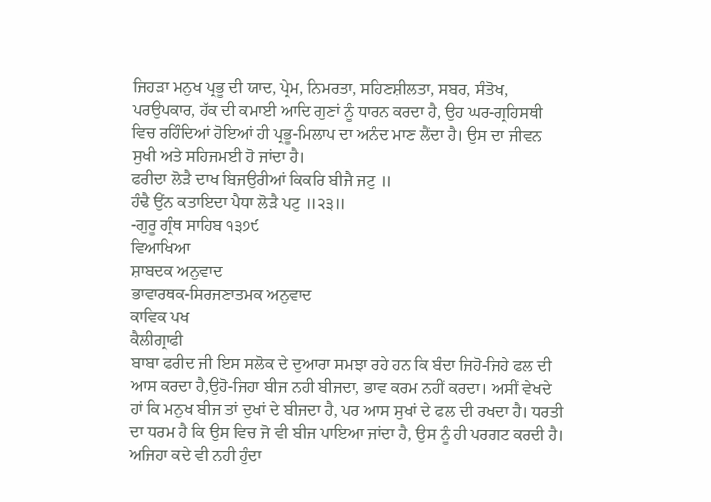ਜਿਹੜਾ ਮਨੁਖ ਪ੍ਰਭੂ ਦੀ ਯਾਦ, ਪ੍ਰੇਮ, ਨਿਮਰਤਾ, ਸਹਿਣਸ਼ੀਲਤਾ, ਸਬਰ, ਸੰਤੋਖ, ਪਰਉਪਕਾਰ, ਹੱਕ ਦੀ ਕਮਾਈ ਆਦਿ ਗੁਣਾਂ ਨੂੰ ਧਾਰਨ ਕਰਦਾ ਹੈ, ਉਹ ਘਰ-ਗ੍ਰਹਿਸਥੀ ਵਿਚ ਰਹਿੰਦਿਆਂ ਹੋਇਆਂ ਹੀ ਪ੍ਰਭੂ-ਮਿਲਾਪ ਦਾ ਅਨੰਦ ਮਾਣ ਲੈਂਦਾ ਹੈ। ਉਸ ਦਾ ਜੀਵਨ ਸੁਖੀ ਅਤੇ ਸਹਿਜਮਈ ਹੋ ਜਾਂਦਾ ਹੈ।
ਫਰੀਦਾ ਲੋੜੈ ਦਾਖ ਬਿਜਉਰੀਆਂ ਕਿਕਰਿ ਬੀਜੈ ਜਟੁ ॥
ਹੰਢੈ ਉਂਨ ਕਤਾਇਦਾ ਪੈਧਾ ਲੋੜੈ ਪਟੁ ॥੨੩॥
-ਗੁਰੂ ਗ੍ਰੰਥ ਸਾਹਿਬ ੧੩੭੯
ਵਿਆਖਿਆ
ਸ਼ਾਬਦਕ ਅਨੁਵਾਦ
ਭਾਵਾਰਥਕ-ਸਿਰਜਣਾਤਮਕ ਅਨੁਵਾਦ
ਕਾਵਿਕ ਪਖ
ਕੈਲੀਗ੍ਰਾਫੀ
ਬਾਬਾ ਫਰੀਦ ਜੀ ਇਸ ਸਲੋਕ ਦੇ ਦੁਆਰਾ ਸਮਝਾ ਰਹੇ ਹਨ ਕਿ ਬੰਦਾ ਜਿਹੋ-ਜਿਹੇ ਫਲ ਦੀ ਆਸ ਕਰਦਾ ਹੈ,ਉਹੋ-ਜਿਹਾ ਬੀਜ ਨਹੀ ਬੀਜਦਾ, ਭਾਵ ਕਰਮ ਨਹੀਂ ਕਰਦਾ। ਅਸੀਂ ਵੇਖਦੇ ਹਾਂ ਕਿ ਮਨੁਖ ਬੀਜ ਤਾਂ ਦੁਖਾਂ ਦੇ ਬੀਜਦਾ ਹੈ, ਪਰ ਆਸ ਸੁਖਾਂ ਦੇ ਫਲ ਦੀ ਰਖਦਾ ਹੈ। ਧਰਤੀ ਦਾ ਧਰਮ ਹੈ ਕਿ ਉਸ ਵਿਚ ਜੋ ਵੀ ਬੀਜ ਪਾਇਆ ਜਾਂਦਾ ਹੈ, ਉਸ ਨੂੰ ਹੀ ਪਰਗਟ ਕਰਦੀ ਹੈ। ਅਜਿਹਾ ਕਦੇ ਵੀ ਨਹੀ ਹੁੰਦਾ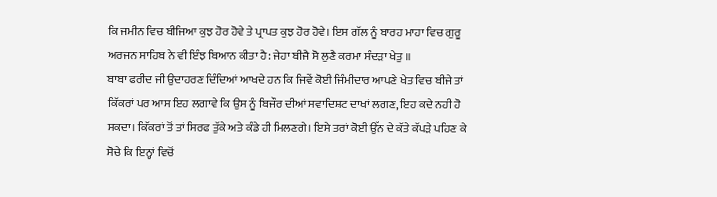ਕਿ ਜਮੀਨ ਵਿਚ ਬੀਜਿਆ ਕੁਝ ਹੋਰ ਹੋਵੇ ਤੇ ਪ੍ਰਾਪਤ ਕੁਝ ਹੋਰ ਹੋਵੇ। ਇਸ ਗੱਲ ਨੂੰ ਬਾਰਹ ਮਾਹਾ ਵਿਚ ਗੁਰੂ ਅਰਜਨ ਸਾਹਿਬ ਨੇ ਵੀ ਇੰਝ ਬਿਆਨ ਕੀਤਾ ਹੈ: ਜੇਹਾ ਬੀਜੈ ਸੋ ਲੁਣੈ ਕਰਮਾ ਸੰਦੜਾ ਖੇਤੁ ॥
ਬਾਬਾ ਫਰੀਦ ਜੀ ਉਦਾਹਰਣ ਦਿੰਦਿਆਂ ਆਖਦੇ ਹਨ ਕਿ ਜਿਵੇਂ ਕੋਈ ਜਿੰਮੀਦਾਰ ਆਪਣੇ ਖੇਤ ਵਿਚ ਬੀਜੇ ਤਾਂ ਕਿੱਕਰਾਂ ਪਰ ਆਸ ਇਹ ਲਗਾਵੇ ਕਿ ਉਸ ਨੂੰ ਬਿਜੌਰ ਦੀਆਂ ਸਵਾਦਿਸ਼ਟ ਦਾਖਾਂ ਲਗਣ, ਇਹ ਕਦੇ ਨਹੀ ਹੋ ਸਕਦਾ। ਕਿੱਕਰਾਂ ਤੋਂ ਤਾਂ ਸਿਰਫ ਤੁੱਕੇ ਅਤੇ ਕੰਡੇ ਹੀ ਮਿਲਣਗੇ। ਇਸੇ ਤਰਾਂ ਕੋਈ ਉੱਨ ਦੇ ਕੱਤੇ ਕੱਪੜੇ ਪਹਿਣ ਕੇ ਸੋਚੇ ਕਿ ਇਨ੍ਹਾਂ ਵਿਚੋਂ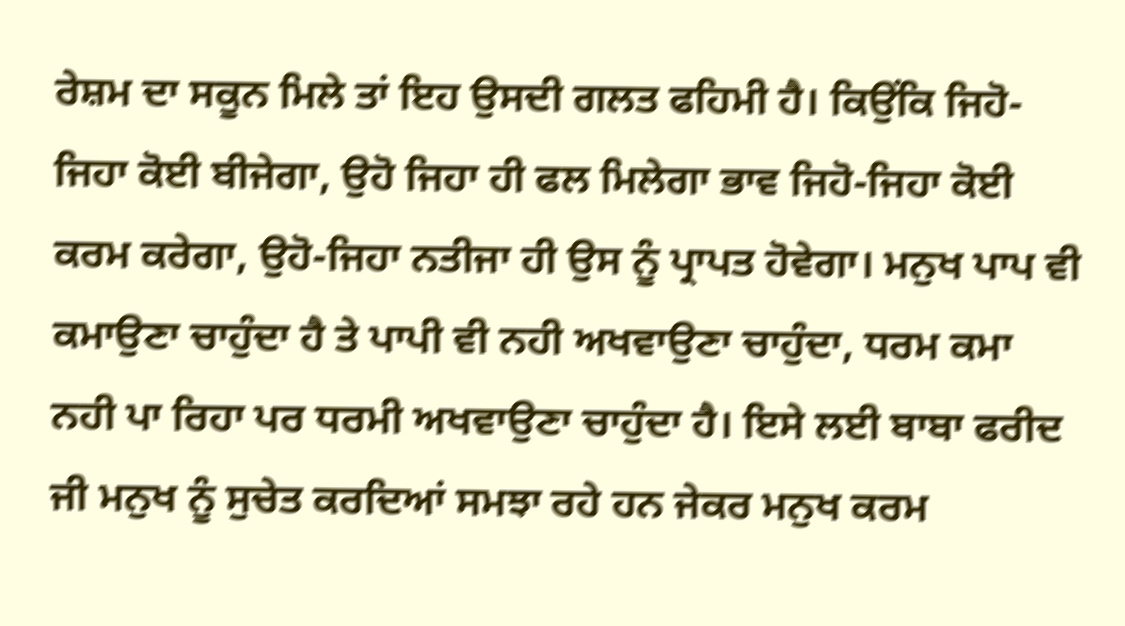ਰੇਸ਼ਮ ਦਾ ਸਕੂਨ ਮਿਲੇ ਤਾਂ ਇਹ ਉਸਦੀ ਗਲਤ ਫਹਿਮੀ ਹੈ। ਕਿਉਂਕਿ ਜਿਹੋ-ਜਿਹਾ ਕੋਈ ਬੀਜੇਗਾ, ਉਹੋ ਜਿਹਾ ਹੀ ਫਲ ਮਿਲੇਗਾ ਭਾਵ ਜਿਹੋ-ਜਿਹਾ ਕੋਈ ਕਰਮ ਕਰੇਗਾ, ਉਹੋ-ਜਿਹਾ ਨਤੀਜਾ ਹੀ ਉਸ ਨੂੰ ਪ੍ਰਾਪਤ ਹੋਵੇਗਾ। ਮਨੁਖ ਪਾਪ ਵੀ ਕਮਾਉਣਾ ਚਾਹੁੰਦਾ ਹੈ ਤੇ ਪਾਪੀ ਵੀ ਨਹੀ ਅਖਵਾਉਣਾ ਚਾਹੁੰਦਾ, ਧਰਮ ਕਮਾ ਨਹੀ ਪਾ ਰਿਹਾ ਪਰ ਧਰਮੀ ਅਖਵਾਉਣਾ ਚਾਹੁੰਦਾ ਹੈ। ਇਸੇ ਲਈ ਬਾਬਾ ਫਰੀਦ ਜੀ ਮਨੁਖ ਨੂੰ ਸੁਚੇਤ ਕਰਦਿਆਂ ਸਮਝਾ ਰਹੇ ਹਨ ਜੇਕਰ ਮਨੁਖ ਕਰਮ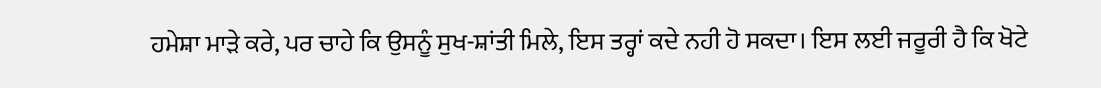ਹਮੇਸ਼ਾ ਮਾੜੇ ਕਰੇ, ਪਰ ਚਾਹੇ ਕਿ ਉਸਨੂੰ ਸੁਖ-ਸ਼ਾਂਤੀ ਮਿਲੇ, ਇਸ ਤਰ੍ਹਾਂ ਕਦੇ ਨਹੀ ਹੋ ਸਕਦਾ। ਇਸ ਲਈ ਜਰੂਰੀ ਹੈ ਕਿ ਖੋਟੇ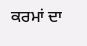ਕਰਮਾਂ ਦਾ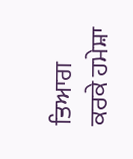ਤਿਆਗ ਕਰਕੇ ਹਮੇਸ਼ਾ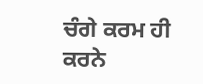ਚੰਗੇ ਕਰਮ ਹੀ ਕਰਨੇ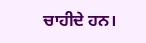ਚਾਹੀਦੇ ਹਨ।